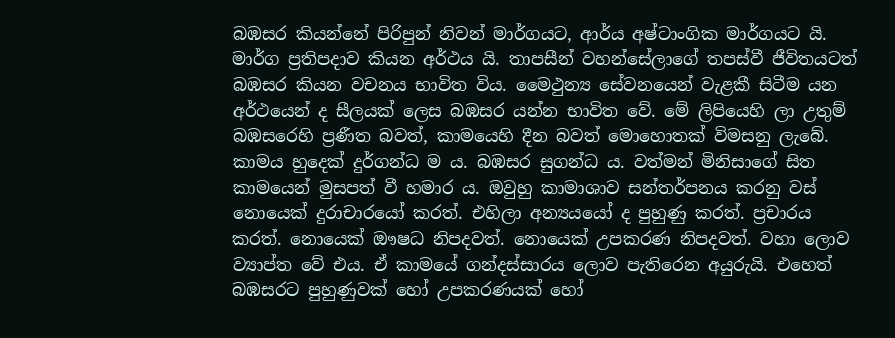බඹසර කියන්නේ පිරිපුන් නිවන් මාර්ගයට, ආර්ය අෂ්ටාංගික මාර්ගයට යි. මාර්ග ප්‍රතිපදාව කියන අර්ථය යි. තාපසීන් වහන්සේලාගේ තපස්වී ජීවිතයටත් බඹසර කියන වචනය භාවිත විය. මෛථුන්‍ය සේවනයෙන් වැළකී සිටීම යන අර්ථයෙන් ද සීලයක් ලෙස බඹසර යන්න භාවිත වේ. මේ ලිපියෙහි ලා උතුම් බඹසරෙහි ප්‍රණීත බවත්, කාමයෙහි දීන බවත් මොහොතක් විමසනු ලැබේ. කාමය හුදෙක් දුර්ගන්ධ ම ය. බඹසර සුගන්ධ ය. වත්මන් මිනිසාගේ සිත කාමයෙන් මුසපත් වී හමාර ය. ඔවුහු කාමාශාව සන්තර්පනය කරනු වස් නොයෙක් දුරාචාරයෝ කරත්. එහිලා අන්‍යයයෝ ද පුහුණු කරත්. ප්‍රචාරය කරත්. නොයෙක් ඖෂධ නිපදවත්. නොයෙක් උපකරණ නිපදවත්. වහා ලොව ව්‍යාප්ත වේ එය. ඒ කාමයේ ගන්දස්සාරය ලොව පැතිරෙන අයුරුයි. එහෙත් බඹසරට පුහුණුවක් හෝ උපකරණයක් හෝ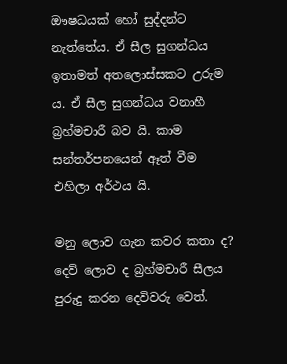ඖෂධයක් හෝ සුද්දන්ට නැත්තේය. ඒ සීල සුගන්ධය ඉතාමත් අතලොස්සකට උරුම ය. ඒ සීල සුගන්ධය වනාහී බ්‍රහ්මචාරී බව යි. කාම සන්තර්පනයෙන් ඈත් වීම එහිලා අර්ථය යි.

මනු ලොව ගැන කවර කතා ද? දෙව් ලොව ද බ්‍රහ්මචාරී සීලය පුරුදු කරන දෙවිවරු වෙත්.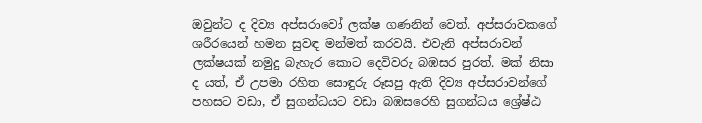ඔවුන්ට ද දිව්‍ය අප්සරාවෝ ලක්ෂ ගණනින් වෙත්. අප්සරාවකගේ ශරීරයෙන් හමන සුවඳ මන්මත් කරවයි. එවැනි අප්සරාවන් ලක්ෂයක් නමුදු බැහැර කොට දෙවිවරු බඹසර පුරත්. මක් නිසා ද යත්, ඒ උපමා රහිත සොඳුරු රූසපු ඇති දිව්‍ය අප්සරාවන්ගේ පහසට වඩා, ඒ සුගන්ධයට වඩා බඹසරෙහි සුගන්ධය ශ්‍රේෂ්ඨ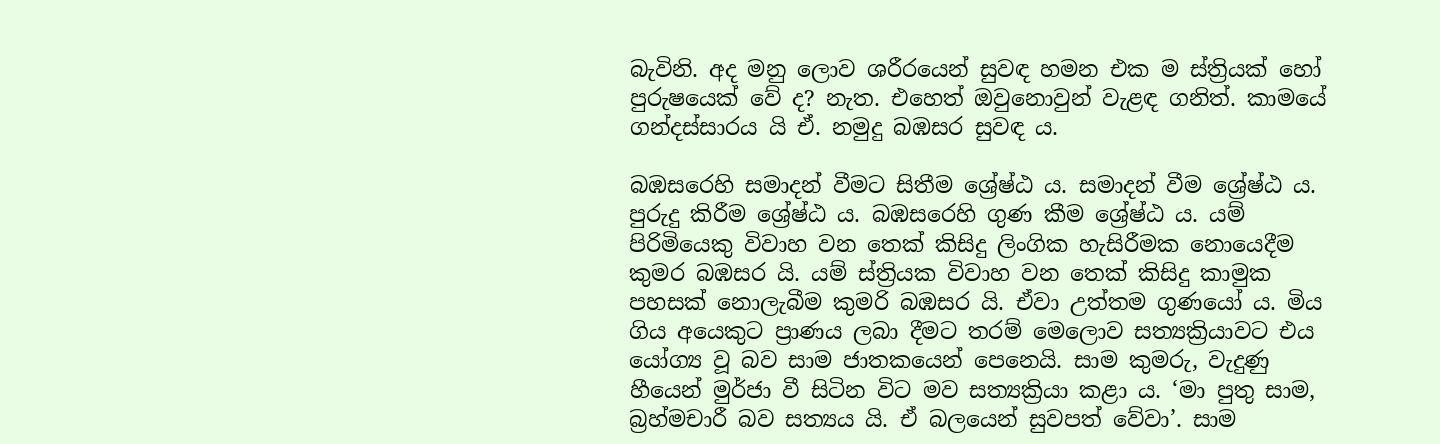බැවිනි. අද මනු ලොව ශරීරයෙන් සුවඳ හමන එක ම ස්ත්‍රියක් හෝ පුරුෂයෙක් වේ ද? නැත. එහෙත් ඔවුනොවුන් වැළඳ ගනිත්. කාමයේ ගන්දස්සාරය යි ඒ. නමුදු බඹසර සුවඳ ය.

බඹසරෙහි සමාදන් වීමට සිතීම ශ්‍රේෂ්ඨ ය. සමාදන් වීම ශ්‍රේෂ්ඨ ය. පුරුදු කිරීම ශ්‍රේෂ්ඨ ය. බඹසරෙහි ගුණ කීම ශ්‍රේෂ්ඨ ය. යම් පිරිමියෙකු විවාහ වන තෙක් කිසිදු ලිංගික හැසිරීමක නොයෙදීම කුමර බඹසර යි. යම් ස්ත්‍රියක විවාහ වන තෙක් කිසිදු කාමුක පහසක් නොලැබීම කුමරි බඹසර යි. ඒවා උත්තම ගුණයෝ ය. මිය ගිය අයෙකුට ප්‍රාණය ලබා දීමට තරම් මෙලොව සත්‍යක්‍රියාවට එය යෝග්‍ය වූ බව සාම ජාතකයෙන් පෙනෙයි. සාම කුමරු, වැදුණු හීයෙන් මුර්ජා වී සිටින විට මව සත්‍යක්‍රියා කළා ය. ‘මා පුතු සාම, බ්‍රහ්මචාරී බව සත්‍යය යි. ඒ බලයෙන් සුවපත් වේවා’. සාම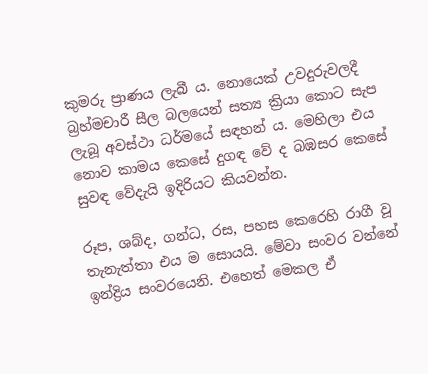කුමරු ප්‍රාණය ලැබී ය. නොයෙක් උවදුරුවලදී බ්‍රහ්මචාරී සීල බලයෙන් සත්‍ය ක්‍රියා කොට සැප ලැබූ අවස්ථා ධර්මයේ සඳහන් ය. මෙහිලා එය නොව කාමය කෙසේ දුගඳ වේ ද බඹසර කෙසේ සුවඳ වේදැයි ඉදිරියට කියවන්න.

රූප, ශබ්ද, ගන්ධ, රස, පහස කෙරෙහි රාගී වූ තැනැත්තා එය ම සොයයි. මේවා සංවර වන්නේ ඉන්ද්‍රිය සංවරයෙනි. එහෙත් මෙකල ඒ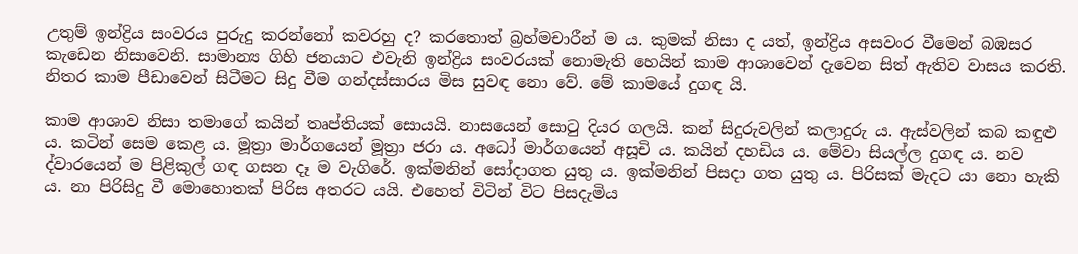උතුම් ඉන්ද්‍රිය සංවරය පුරුදු කරන්නෝ කවරහු ද? කරතොත් බ්‍රහ්මචාරීන් ම ය. කුමක් නිසා ද යත්, ඉන්ද්‍රිය අසවංර වීමෙන් බඹසර කැඩෙන නිසාවෙනි. සාමාන්‍ය ගිහි ජනයාට එවැනි ඉන්ද්‍රිය සංවරයක් නොමැති හෙයින් කාම ආශාවෙන් දැවෙන සිත් ඇතිව වාසය කරති. නිතර කාම පීඩාවෙන් සිටීමට සිදු වීම ගන්දස්සාරය මිස සුවඳ නො වේ. මේ කාමයේ දුගඳ යි.

කාම ආශාව නිසා තමාගේ කයින් තෘප්තියක් සොයයි. නාසයෙන් සොටු දියර ගලයි. කන් සිදුරුවලින් කලාදුරු ය. ඇස්වලින් කබ කඳුළු ය. කටින් සෙම කෙළ ය. මූත්‍රා මාර්ගයෙන් මූත්‍රා ජරා ය. අධෝ මාර්ගයෙන් අසූචි ය. කයින් දහඩිය ය. මේවා සියල්ල දුගඳ ය. නව ද්වාරයෙන් ම පිළිකුල් ගඳ ගසන දෑ ම වැගිරේ. ඉක්මනින් සෝදාගත යුතු ය. ඉක්මනින් පිසදා ගත යුතු ය. පිරිසක් මැදට යා නො හැකි ය. නා පිරිසිදු වී මොහොතක් පිරිස අතරට යයි. එහෙත් විටින් විට පිසදැමිය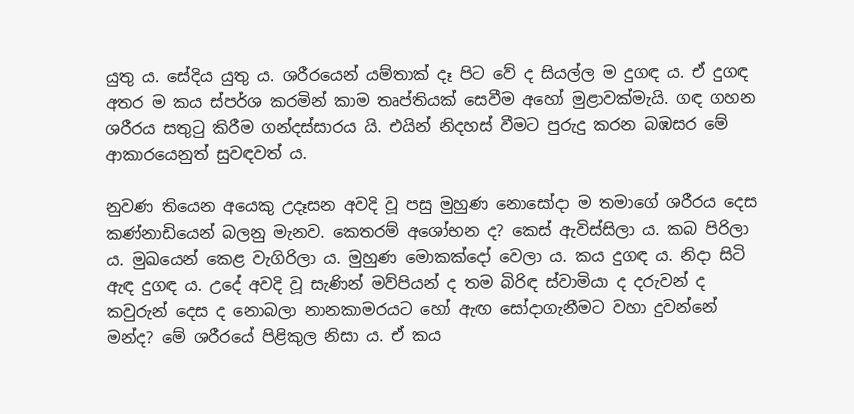යුතු ය. සේදිය යුතු ය. ශරීරයෙන් යම්තාක් දෑ පිට වේ ද සියල්ල ම දුගඳ ය. ඒ දුගඳ අතර ම කය ස්පර්ශ කරමින් කාම තෘප්තියක් සෙවීම අහෝ මුළාවක්මැයි. ගඳ ගහන ශරීරය සතුටු කිරීම ගන්දස්සාරය යි. එයින් නිදහස් වීමට පුරුදු කරන බඹසර මේ ආකාරයෙනුත් සුවඳවත් ය.

නුවණ තියෙන අයෙකු උදෑසන අවදි වූ පසු මුහුණ නොසෝදා ම තමාගේ ශරීරය දෙස කණ්නාඩියෙන් බලනු මැනව. කෙතරම් අශෝභන ද? කෙස් ඇවිස්සිලා ය. කබ පිරිලා ය. මුඛයෙන් කෙළ වැගිරිලා ය. මුහුණ මොකක්දෝ වෙලා ය. කය දුගඳ ය. නිදා සිටි ඇඳ දුගඳ ය. උදේ අවදි වූ සැණින් මව්පියන් ද තම බිරිඳ ස්වාමියා ද දරුවන් ද කවුරුන් දෙස ද නොබලා නානකාමරයට හෝ ඇඟ සෝදාගැනීමට වහා දුවන්නේ මන්ද? මේ ශරීරයේ පිළිකුල නිසා ය. ඒ කය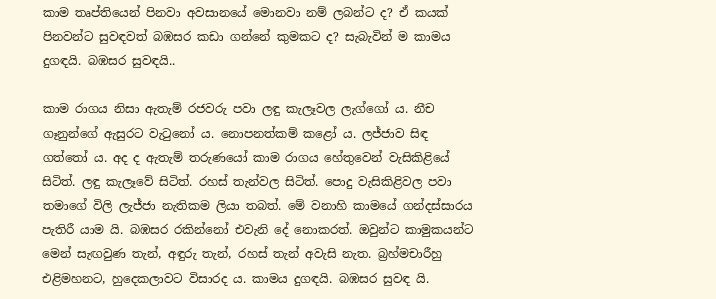කාම තෘප්තියෙන් පිනවා අවසානයේ මොනවා නම් ලබන්ට ද? ඒ කයක් පිනවන්ට සුවඳවත් බඹසර කඩා ගන්නේ කුමකට ද? සැබැවින් ම කාමය දුගඳයි. බඹසර සුවඳයි..

කාම රාගය නිසා ඇතැම් රජවරු පවා ලඳු කැලෑවල ලැග්ගෝ ය. නීච ගෑනුන්ගේ ඇසුරට වැටුනෝ ය. නොපනත්කම් කළෝ ය. ලජ්ජාව සිඳ ගත්තෝ ය. අද ද ඇතැම් තරුණයෝ කාම රාගය හේතුවෙන් වැසිකිළියේ සිටිත්. ලඳු කැලෑවේ සිටිත්. රහස් තැන්වල සිටිත්. පොදු වැසිකිළිවල පවා තමාගේ විලි ලැජ්ජා නැතිකම ලියා තබත්. මේ වනාහි කාමයේ ගන්දස්සාරය පැතිරී යාම යි. බඹසර රකින්නෝ එවැනි දේ නොකරත්. ඔවුන්ට කාමුකයන්ට මෙන් සැඟවුණ තැන්, අඳුරු තැන්, රහස් තැන් අවැසි නැත. බ්‍රහ්මචාරීහු එළිමහනට, හුදෙකලාවට විසාරද ය. කාමය දුගඳයි. බඹසර සුවඳ යි.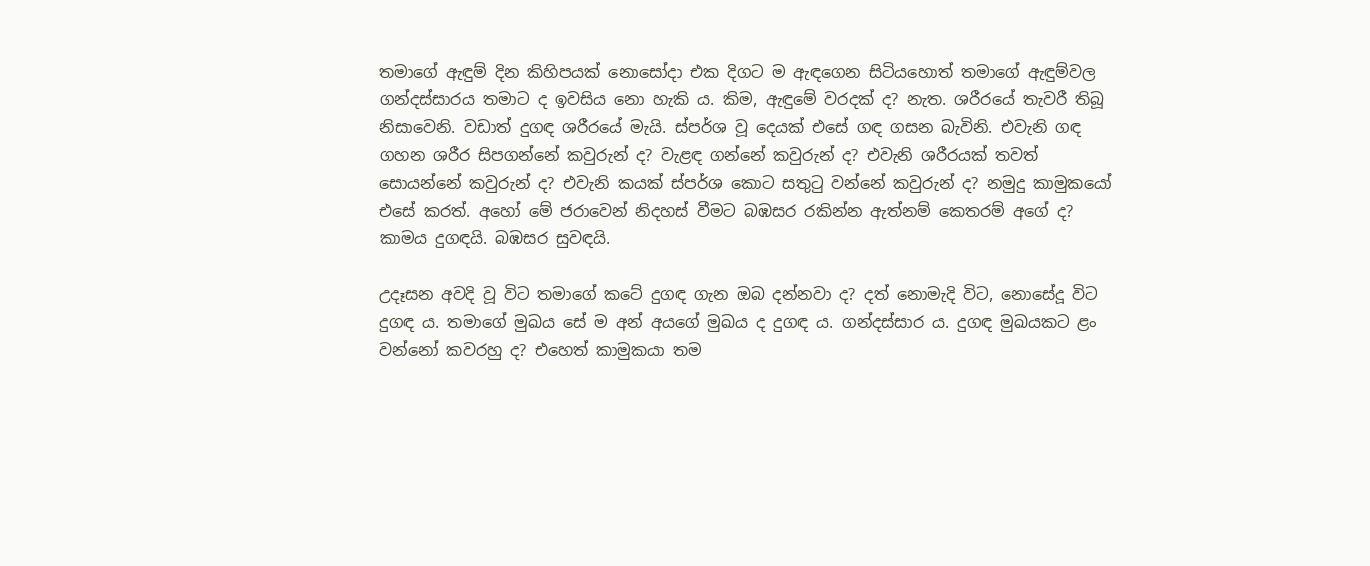තමාගේ ඇඳුම් දින කිහිපයක් නොසෝදා එක දිගට ම ඇඳගෙන සිටියහොත් තමාගේ ඇඳුම්වල ගන්දස්සාරය තමාට ද ඉවසිය නො හැකි ය. කිම, ඇඳුමේ වරදක් ද? නැත. ශරීරයේ තැවරී තිබූ නිසාවෙනි. වඩාත් දුගඳ ශරීරයේ මැයි. ස්පර්ශ වූ දෙයක් එසේ ගඳ ගසන බැවිනි. එවැනි ගඳ ගහන ශරීර සිපගන්නේ කවුරුන් ද? වැළඳ ගන්නේ කවුරුන් ද? එවැනි ශරීරයක් තවත් සොයන්නේ කවුරුන් ද? එවැනි කයක් ස්පර්ශ කොට සතුටු වන්නේ කවුරුන් ද? නමුදු කාමුකයෝ එසේ කරත්. අහෝ මේ ජරාවෙන් නිදහස් වීමට බඹසර රකින්න ඇත්නම් කෙතරම් අගේ ද? කාමය දුගඳයි. බඹසර සුවඳයි.

උදෑසන අවදි වූ විට තමාගේ කටේ දුගඳ ගැන ඔබ දන්නවා ද? දත් නොමැදි විට, නොසේදූ විට දුගඳ ය. තමාගේ මුඛය සේ ම අන් අයගේ මුඛය ද දුගඳ ය. ගන්දස්සාර ය. දුගඳ මුඛයකට ළං වන්නෝ කවරහු ද? එහෙත් කාමුකයා තම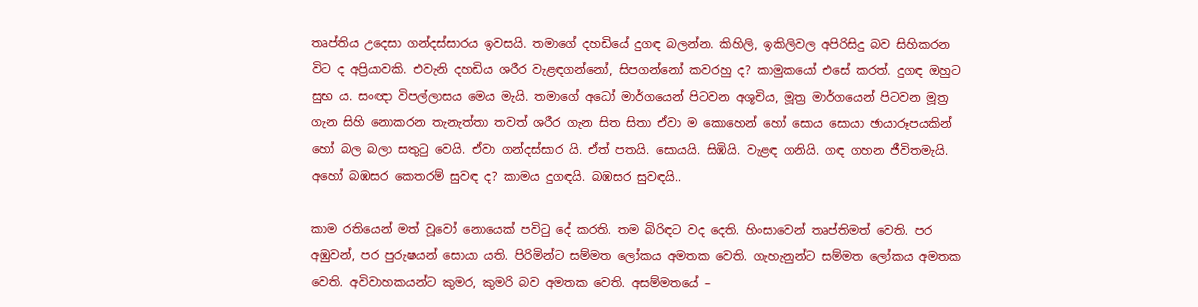තෘප්තිය උදෙසා ගන්දස්සාරය ඉවසයි. තමාගේ දහඩියේ දුගඳ බලන්න. කිහිලි, ඉකිලිවල අපිරිසිදු බව සිහිකරන විට ද අප්‍රියාවකි. එවැනි දහඩිය ශරීර වැළඳගන්නෝ, සිපගන්නෝ කවරහු ද? කාමුකයෝ එසේ කරත්. දුගඳ ඔහුට සුභ ය. සංඥා විපල්ලාසය මෙය මැයි. තමාගේ අධෝ මාර්ගයෙන් පිටවන අශූචිය, මූත්‍ර මාර්ගයෙන් පිටවන මූත්‍ර ගැන සිහි නොකරන තැනැත්තා තවත් ශරීර ගැන සිත සිතා ඒවා ම කොහෙන් හෝ සොය සොයා ඡායාරූපයකින් හෝ බල බලා සතුටු වෙයි. ඒවා ගන්දස්සාර යි. ඒත් පතයි. සොයයි. සිඹියි. වැළඳ ගනියි. ගඳ ගහන ජීවිතමැයි. අහෝ බඹසර කෙතරම් සුවඳ ද? කාමය දුගඳයි. බඹසර සුවඳයි..

කාම රතියෙන් මත් වූවෝ නොයෙක් පවිටු දේ කරති. තම බිරිඳට වද දෙති. හිංසාවෙන් තෘප්තිමත් වෙති. පර අඹුවන්, පර පුරුෂයන් සොයා යති. පිරිමින්ට සම්මත ලෝකය අමතක වෙති. ගැහැනුන්ට සම්මත ලෝකය අමතක වෙති. අවිවාහකයන්ට කුමර, කුමරි බව අමතක වෙති. අසම්මතයේ –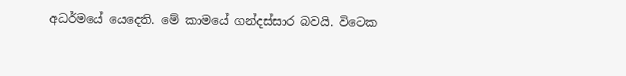අධර්මයේ යෙදෙති. මේ කාමයේ ගන්දස්සාර බවයි. විටෙක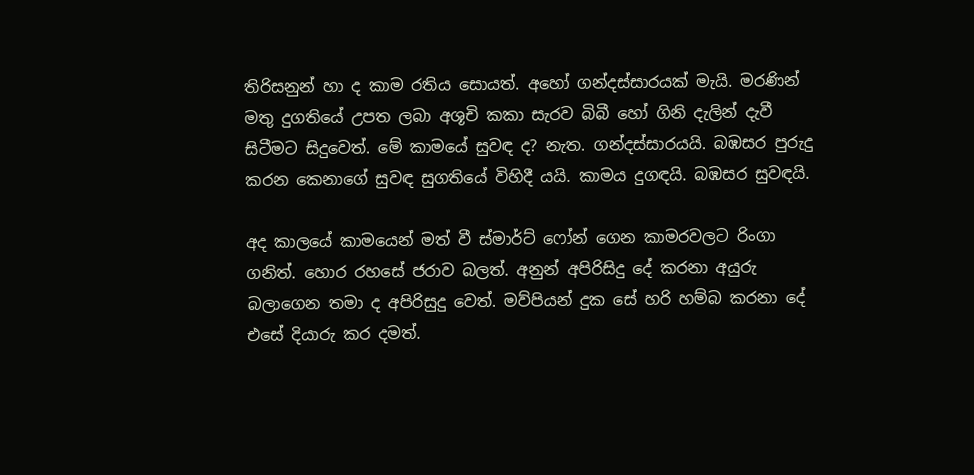තිරිසනුන් හා ද කාම රතිය සොයත්. අහෝ ගන්දස්සාරයක් මැයි. මරණින් මතු දුගතියේ උපත ලබා අශූචි කකා සැරව බිබී හෝ ගිනි දැලින් දැවී සිටීමට සිදුවෙත්. මේ කාමයේ සුවඳ ද? නැත. ගන්දස්සාරයයි. බඹසර පුරුදු කරන කෙනාගේ සුවඳ සුගතියේ විහිදී යයි. කාමය දුගඳයි. බඹසර සුවඳයි.

අද කාලයේ කාමයෙන් මත් වී ස්මාර්ට් ෆෝන් ගෙන කාමරවලට රිංගා ගනිත්. හොර රහසේ ජරාව බලත්. අනුන් අපිරිසිදු දේ කරනා අයුරු බලාගෙන තමා ද අපිරිසුදු වෙත්. මව්පියන් දුක සේ හරි හම්බ කරනා දේ එසේ දියාරු කර දමත්.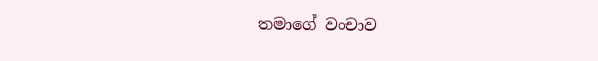තමාගේ වංචාව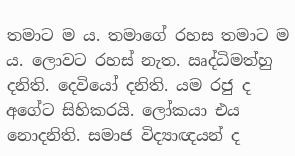තමාට ම ය. තමාගේ රහස තමාට ම ය. ලොවට රහස් නැත. ඍද්ධිමත්හු දනිති. දෙවියෝ දනිති. යම රජු ද අගේට සිහිකරයි. ලෝකයා එය නොදනිති. සමාජ විද්‍යාඥයන් ද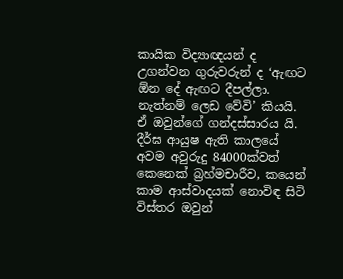කායික විද්‍යාඥයන් ද උගන්වන ගුරුවරුන් ද ‘ඇඟට ඕන දේ ඇඟට දීපල්ලා. නැත්නම් ලෙඩ වේවි’ කියයි. ඒ ඔවුන්ගේ ගන්දස්සාරය යි. දීර්ඝ ආයුෂ ඇති කාලයේ අවම අවුරුදු 84000ක්වත් කෙනෙක් බ්‍රහ්මචාරීව, කයෙන් කාම ආස්වාදයක් නොවිඳ සිටි විස්තර ඔවුන්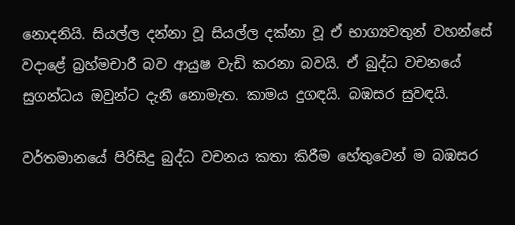නොදනියි. සියල්ල දන්නා වූ සියල්ල දක්නා වූ ඒ භාග්‍යවතුන් වහන්සේ වදාළේ බ්‍රහ්මචාරී බව ආයුෂ වැඩි කරනා බවයි. ඒ බුද්ධ වචනයේ සුගන්ධය ඔවුන්ට දැනී නොමැත. කාමය දුගඳයි. බඹසර සුවඳයි.

වර්තමානයේ පිරිසිදු බුද්ධ වචනය කතා කිරීම හේතුවෙන් ම බඹසර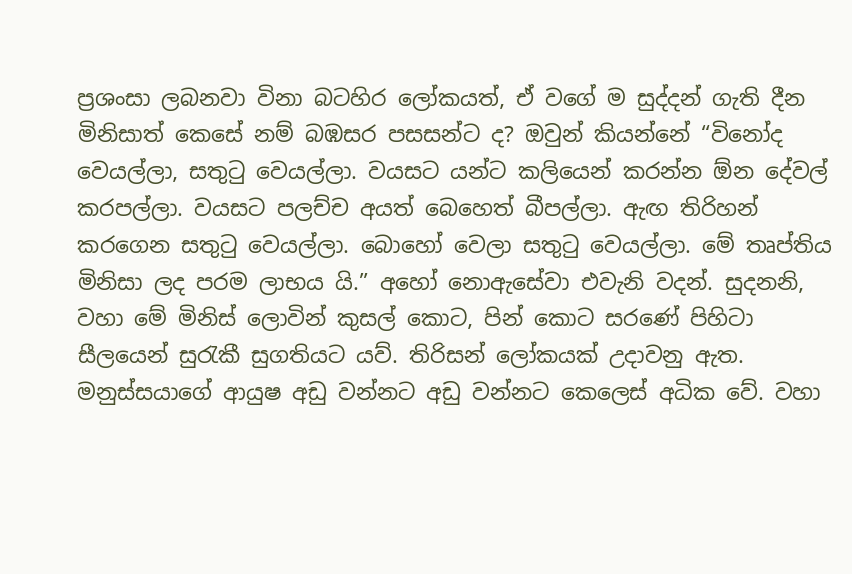ප්‍රශංසා ලබනවා විනා බටහිර ලෝකයත්, ඒ වගේ ම සුද්දන් ගැති දීන මිනිසාත් කෙසේ නම් බඹසර පසසන්ට ද? ඔවුන් කියන්නේ “විනෝද වෙයල්ලා, සතුටු වෙයල්ලා. වයසට යන්ට කලියෙන් කරන්න ඕන දේවල් කරපල්ලා. වයසට පලච්ච අයත් බෙහෙත් බීපල්ලා. ඇඟ තිරිහන් කරගෙන සතුටු වෙයල්ලා. බොහෝ වෙලා සතුටු වෙයල්ලා. මේ තෘප්තිය මිනිසා ලද පරම ලාභය යි.” අහෝ නොඇසේවා එවැනි වදන්. සුදනනි, වහා මේ මිනිස් ලොවින් කුසල් කොට, පින් කොට සරණේ පිහිටා සීලයෙන් සුරැකී සුගතියට යව්. තිරිසන් ලෝකයක් උදාවනු ඇත. මනුස්සයාගේ ආයුෂ අඩු වන්නට අඩු වන්නට කෙලෙස් අධික වේ. වහා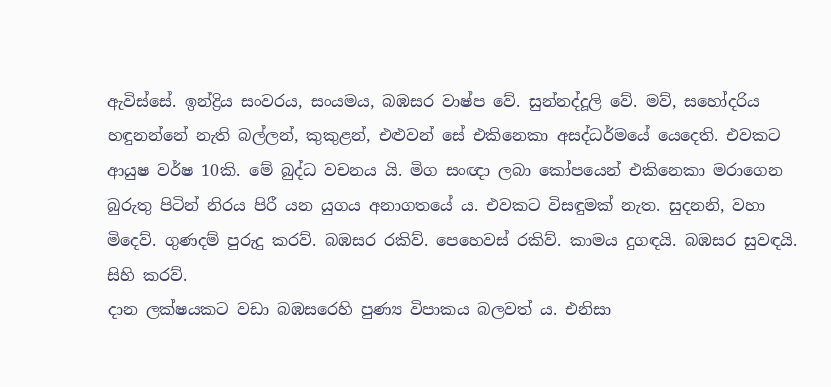ඇවිස්සේ. ඉන්ද්‍රිය සංවරය, සංයමය, බඹසර වාෂ්ප වේ. සුන්නද්දූලි වේ. මව්, සහෝදරිය හඳුනන්නේ නැති බල්ලන්, කුකුළන්, එළුවන් සේ එකිනෙකා අසද්ධර්මයේ යෙදෙති. එවකට ආයුෂ වර්ෂ 10කි. මේ බුද්ධ වචනය යි. මිග සංඥා ලබා කෝපයෙන් එකිනෙකා මරාගෙන බුරුතු පිටින් නිරය පිරී යන යුගය අනාගතයේ ය. එවකට විසඳුමක් නැත. සුදනනි, වහා මිදෙව්. ගුණදම් පුරුදු කරව්. බඹසර රකිව්. පෙහෙවස් රකිව්. කාමය දුගඳයි. බඹසර සුවඳයි. සිහි කරව්.
දාන ලක්ෂයකට වඩා බඹසරෙහි පුණ්‍ය විපාකය බලවත් ය. එනිසා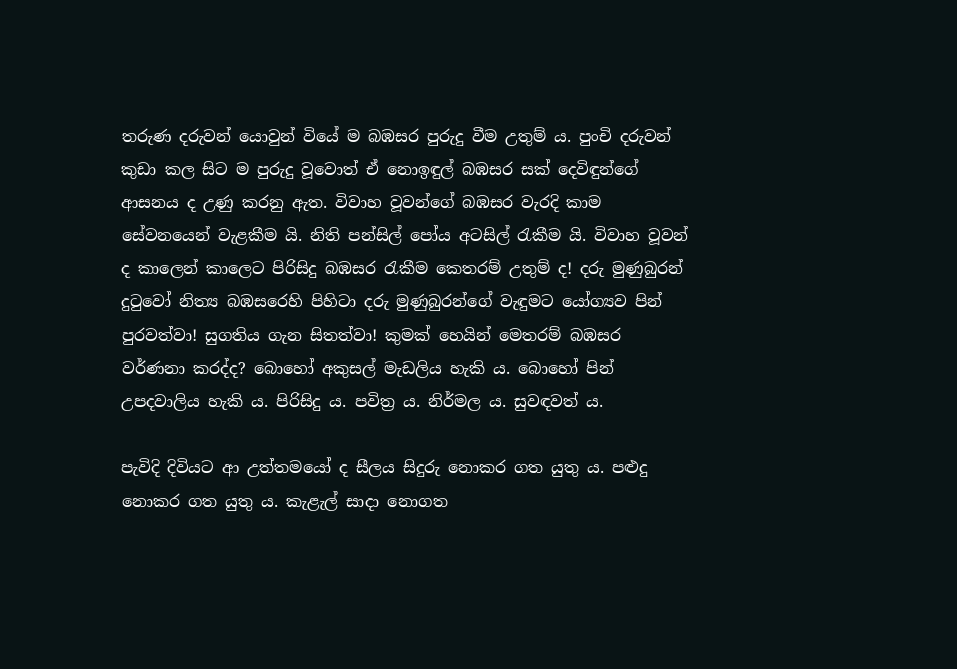තරුණ දරුවන් යොවුන් වියේ ම බඹසර පුරුදු වීම උතුම් ය. පුංචි දරුවන් කුඩා කල සිට ම පුරුදු වූවොත් ඒ නොඉඳුල් බඹසර සක් දෙවිඳුන්ගේ ආසනය ද උණු කරනු ඇත. විවාහ වූවන්ගේ බඹසර වැරදි කාම සේවනයෙන් වැළකීම යි. නිති පන්සිල් පෝය අටසිල් රැකීම යි. විවාහ වූවන් ද කාලෙන් කාලෙට පිරිසිදු බඹසර රැකීම කෙතරම් උතුම් ද! දරු මුණුබුරන් දුටුවෝ නිත්‍ය බඹසරෙහි පිහිටා දරු මුණුබුරන්ගේ වැඳුමට යෝග්‍යව පින් පුරවත්වා! සුගතිය ගැන සිතත්වා! කුමක් හෙයින් මෙතරම් බඹසර වර්ණනා කරද්ද? බොහෝ අකුසල් මැඩලිය හැකි ය. බොහෝ පින් උපදවාලිය හැකි ය. පිරිසිදු ය. පවිත්‍ර ය. නිර්මල ය. සුවඳවත් ය.

පැවිදි දිවියට ආ උත්තමයෝ ද සීලය සිදුරු නොකර ගත යුතු ය. පළුදු නොකර ගත යුතු ය. කැළැල් සාදා නොගත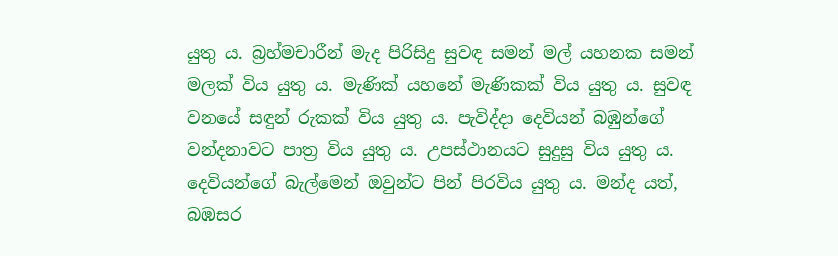යුතු ය. බ්‍රහ්මචාරීන් මැද පිරිසිදු සුවඳ සමන් මල් යහනක සමන් මලක් විය යුතු ය. මැණික් යහනේ මැණිකක් විය යුතු ය. සුවඳ වනයේ සඳුන් රුකක් විය යුතු ය. පැවිද්දා දෙවියන් බඹුන්ගේ වන්දනාවට පාත්‍ර විය යුතු ය. උපස්ථානයට සුදුසු විය යුතු ය. දෙවියන්ගේ බැල්මෙන් ඔවුන්ට පින් පිරවිය යුතු ය. මන්ද යත්, බඹසර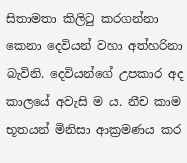සිතාමතා කිලිටු කරගන්නා කෙනා දෙවියන් වහා අත්හරිනා බැවිනි. දෙවියන්ගේ උපකාර අද කාලයේ අවැසි ම ය. නීච කාම භූතයන් මිනිසා ආක්‍රමණය කර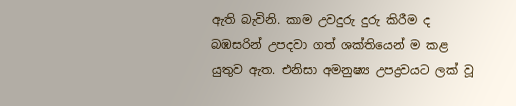ඇති බැවිනි. කාම උවදුරු දුරු කිරීම ද බඹසරින් උපදවා ගත් ශක්තියෙන් ම කළ යුතුව ඇත. එනිසා අමනුෂ්‍ය උපද්‍රවයට ලක් වූ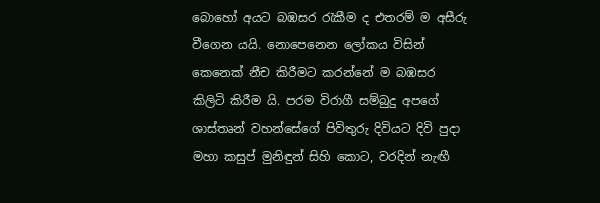බොහෝ අයට බඹසර රැකීම ද එතරම් ම අසීරු වීගෙන යයි. නොපෙනෙන ලෝකය විසින් කෙනෙක් නීච කිරීමට කරන්නේ ම බඹසර කිලිටි කිරීම යි. පරම විරාගී සම්බුදු අපගේ ශාස්තෘන් වහන්සේගේ පිවිතුරු දිවියට දිවි පුදා මහා කසුප් මුනිඳුන් සිහි කොට, වරදින් නැඟී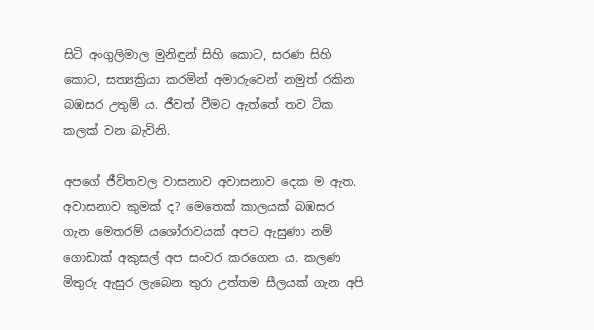සිටි අංගුලිමාල මුනිඳුන් සිහි කොට, සරණ සිහි කොට, සත්‍යක්‍රියා කරමින් අමාරුවෙන් නමුත් රකින බඹසර උතුම් ය. ජීවත් වීමට ඇත්තේ තව ටික කලක් වන බැවිනි.

අපගේ ජීවිතවල වාසනාව අවාසනාව දෙක ම ඇත. අවාසනාව කුමක් ද? මෙතෙක් කාලයක් බඹසර ගැන මෙතරම් යශෝරාවයක් අපට ඇසුණා නම් ගොඩාක් අකුසල් අප සංවර කරගෙන ය. කලණ මිතුරු ඇසුර ලැබෙන තුරා උත්තම සීලයක් ගැන අපි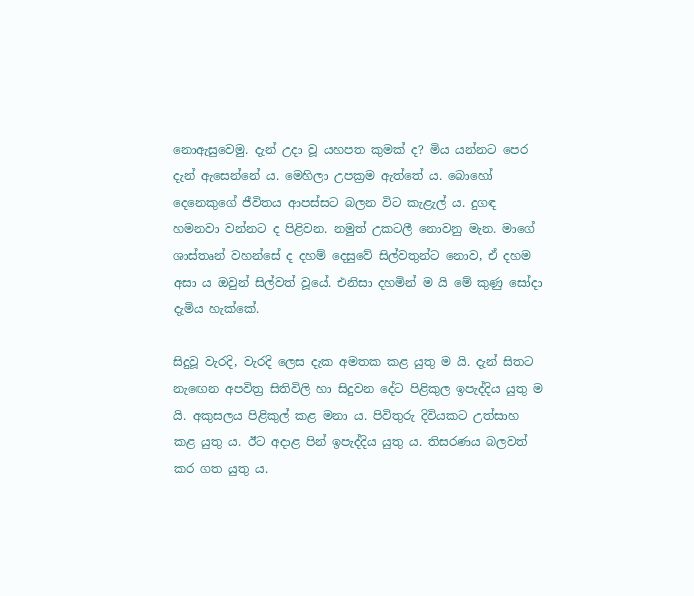නොඇසුවෙමු. දැන් උදා වූ යහපත කුමක් ද? මිය යන්නට පෙර දැන් ඇසෙන්නේ ය. මෙහිලා උපක්‍රම ඇත්තේ ය. බොහෝ දෙනෙකුගේ ජීවිතය ආපස්සට බලන විට කැළැල් ය. දුගඳ හමනවා වන්නට ද පිළිවන. නමුත් උකටලී නොවනු මැන. මාගේ ශාස්තෘන් වහන්සේ ද දහම් දෙසුවේ සිල්වතුන්ට නොව, ඒ දහම අසා ය ඔවුන් සිල්වත් වූයේ. එනිසා දහමින් ම යි මේ කුණු සෝදා දැමිය හැක්කේ.

සිදුවූ වැරදි, වැරදි ලෙස දැක අමතක කළ යුතු ම යි. දැන් සිතට නැඟෙන අපවිත්‍ර සිතිවිලි හා සිදුවන දේට පිළිකුල ඉපැද්දිය යුතු ම යි. අකුසලය පිළිකුල් කළ මනා ය. පිවිතුරු දිවියකට උත්සාහ කළ යුතු ය. ඊට අදාළ පින් ඉපැද්දිය යුතු ය. තිසරණය බලවත් කර ගත යුතු ය.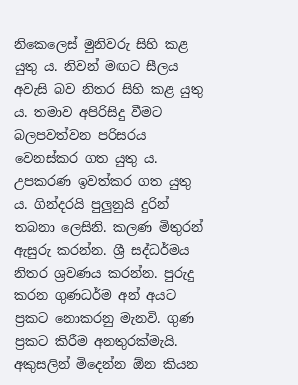නිකෙලෙස් මුනිවරු සිහි කළ යුතු ය. නිවන් මඟට සීලය අවැසි බව නිතර සිහි කළ යුතු ය. තමාව අපිරිසිදු වීමට බලපවත්වන පරිසරය වෙනස්කර ගත යුතු ය. උපකරණ ඉවත්කර ගත යුතු ය. ගින්දරයි පුලුනුයි දුරින් තබනා ලෙසිනි. කලණ මිතුරන් ඇසුරු කරන්න. ශ්‍රී සද්ධර්මය නිතර ශ්‍රවණය කරන්න. පුරුදු කරන ගුණධර්ම අන් අයට ප්‍රකට නොකරනු මැනවි. ගුණ ප්‍රකට කිරීම අනතුරක්මැයි. අකුසලින් මිදෙන්න ඕන කියන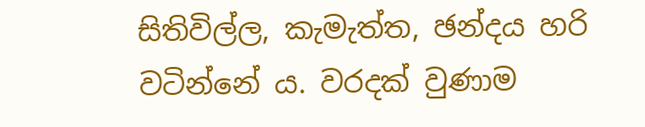සිතිවිල්ල, කැමැත්ත, ඡන්දය හරි වටින්නේ ය. වරදක් වුණාම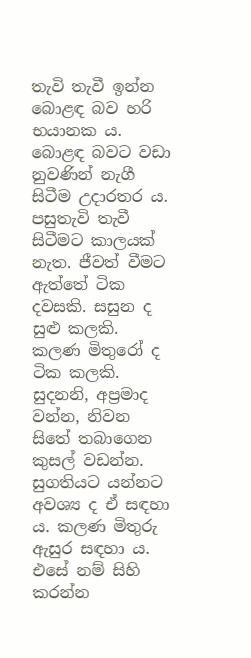තැවි තැවී ඉන්න බොළඳ බව හරි භයානක ය. බොළඳ බවට වඩා නුවණින් නැගී සිටීම උදාරතර ය. පසුතැවි තැවී සිටීමට කාලයක් නැත. ජීවත් වීමට ඇත්තේ ටික දවසකි. සසුන ද සුළු කලකි. කලණ මිතුරෝ ද ටික කලකි. සුදනනි, අප්‍රමාද වන්න, නිවන සිතේ තබාගෙන කුසල් වඩන්න. සුගතියට යන්නට අවශ්‍ය ද ඒ සඳහා ය. කලණ මිතුරු ඇසුර සඳහා ය. එසේ නම් සිහි කරන්න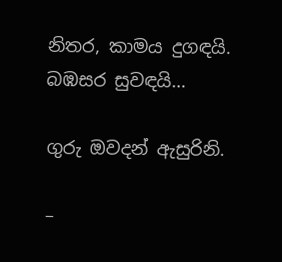නිතර, කාමය දුගඳයි. බඹසර සුවඳයි…

ගුරු ඔවදන් ඇසුරිනි.

–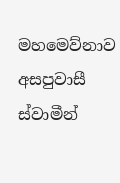මහමෙව්නාව අසපුවාසී ස්වාමීන්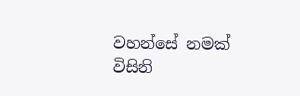වහන්සේ නමක් විසිනි